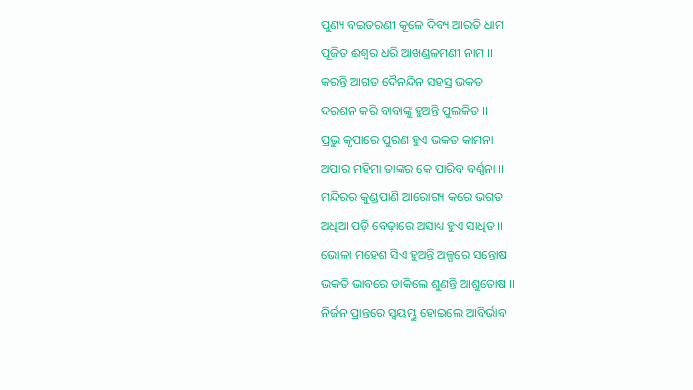ପୁଣ୍ୟ ବଇତରଣୀ କୂଳେ ଦିବ୍ୟ ଆରତି ଧାମ
ପୂଜିତ ଈଶ୍ୱର ଧରି ଆଖଣ୍ଡଳମଣୀ ନାମ ।।
କରନ୍ତି ଆଗତ ଦୈନନ୍ଦିନ ସହସ୍ର ଭକତ
ଦରଶନ କରି ବାବାଙ୍କୁ ହୁଅନ୍ତି ପୁଲକିତ ।।
ପ୍ରଭୁ କୃପାରେ ପୁରଣ ହୁଏ ଭକତ କାମନା
ଅପାର ମହିମା ତାଙ୍କର କେ ପାରିବ ବର୍ଣ୍ଣନା ।।
ମନ୍ଦିରର କୁଣ୍ଡପାଣି ଆରୋଗ୍ୟ କରେ ଭଗତ
ଅଧିଆ ପଡ଼ି ବେଢ଼ାରେ ଅସାଧ୍ୟ ହୁଏ ସାଧିତ ।।
ଭୋଳା ମହେଶ ସିଏ ହୁଅନ୍ତି ଅଳ୍ପରେ ସନ୍ତୋଷ
ଭକତି ଭାବରେ ଡାକିଲେ ଶୁଣନ୍ତି ଆଶୁତୋଷ ।।
ନିର୍ଜନ ପ୍ରାନ୍ତରେ ସ୍ଵୟମ୍ଭୁ ହୋଇଲେ ଆବିର୍ଭାବ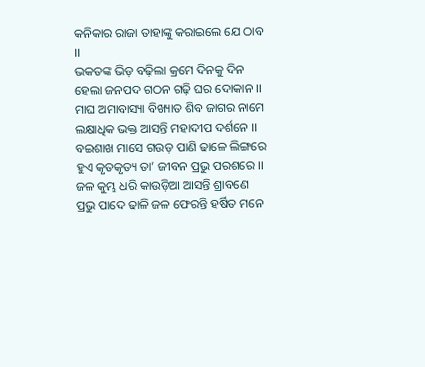କନିକାର ରାଜା ତାହାଙ୍କୁ କରାଇଲେ ଯେ ଠାବ ।।
ଭକତଙ୍କ ଭିଡ଼ ବଢ଼ିଲା କ୍ରମେ ଦିନକୁ ଦିନ
ହେଲା ଜନପଦ ଗଠନ ଗଢ଼ି ଘର ଦୋକାନ ।।
ମାଘ ଅମାବାସ୍ୟା ବିଖ୍ୟାତ ଶିବ ଜାଗର ନାମେ
ଲକ୍ଷାଧିକ ଭକ୍ତ ଆସନ୍ତି ମହାଦୀପ ଦର୍ଶନେ ।।
ବଇଶାଖ ମାସେ ଗଉଡ଼ ପାଣି ଢାଳେ ଲିଙ୍ଗରେ
ହୁଏ କୃତକୃତ୍ୟ ତା’ ଜୀବନ ପ୍ରଭୁ ପରଶରେ ।।
ଜଳ କୁମ୍ଭ ଧରି କାଉଡ଼ିଆ ଆସନ୍ତି ଶ୍ରାବଣେ
ପ୍ରଭୁ ପାଦେ ଢାଳି ଜଳ ଫେରନ୍ତି ହର୍ଷିତ ମନେ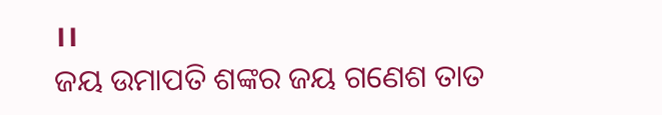।।
ଜୟ ଉମାପତି ଶଙ୍କର ଜୟ ଗଣେଶ ତାତ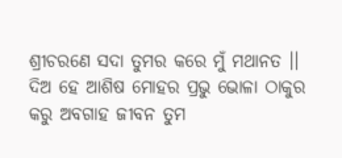ଶ୍ରୀଚରଣେ ସଦା ତୁମର କରେ ମୁଁ ମଥାନତ ।।
ଦିଅ ହେ ଆଶିଷ ମୋହର ପ୍ରଭୁ ଭୋଳା ଠାକୁର
କରୁ ଅବଗାହ ଜୀବନ ତୁମ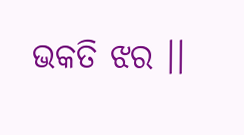ଭକତି ଝର ।।